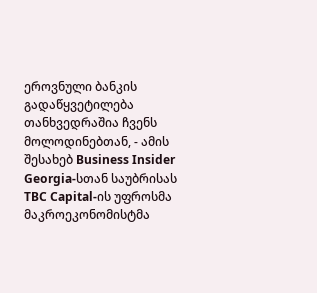ეროვნული ბანკის გადაწყვეტილება თანხვედრაშია ჩვენს მოლოდინებთან, - ამის შესახებ Business Insider Georgia-სთან საუბრისას TBC Capital-ის უფროსმა მაკროეკონომისტმა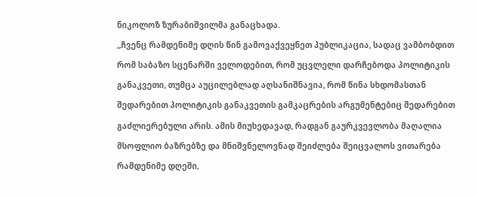ნიკოლოზ ზურაბიშვილმა განაცხადა.
,,ჩვენც რამდენიმე დღის წინ გამოვაქვეყნეთ პუბლიკაცია, სადაც ვამბობდით რომ საბაზო სცენარში ველოდებით, რომ უცვლელი დარჩებოდა პოლიტიკის განაკვეთი, თუმცა აუცილებლად აღსანიშნავია, რომ წინა სხდომასთან შედარებით პოლიტიკის განაკვეთის გამკაცრების არგუმენტებიც შედარებით გაძლიერებული არის. ამის მიუხედავად, რადგან გაურკვევლობა მაღალია მსოფლიო ბაზრებზე და მნიშვნელოვნად შეიძლება შეიცვალოს ვითარება რამდენიმე დღეში,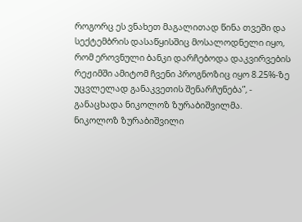როგორც ეს ვნახეთ მაგალითად წინა თვეში და სექტემბრის დასაწყისშიც მოსალოდნელი იყო, რომ ეროვნული ბანკი დარჩებოდა დაკვირვების რეჟიმში ამიტომ ჩვენი პროგნოზიც იყო 8.25%-ზე უცვლელად განაკვეთის შენარჩუნება”, - განაცხადა ნიკოლოზ ზურაბიშვილმა.
ნიკოლოზ ზურაბიშვილი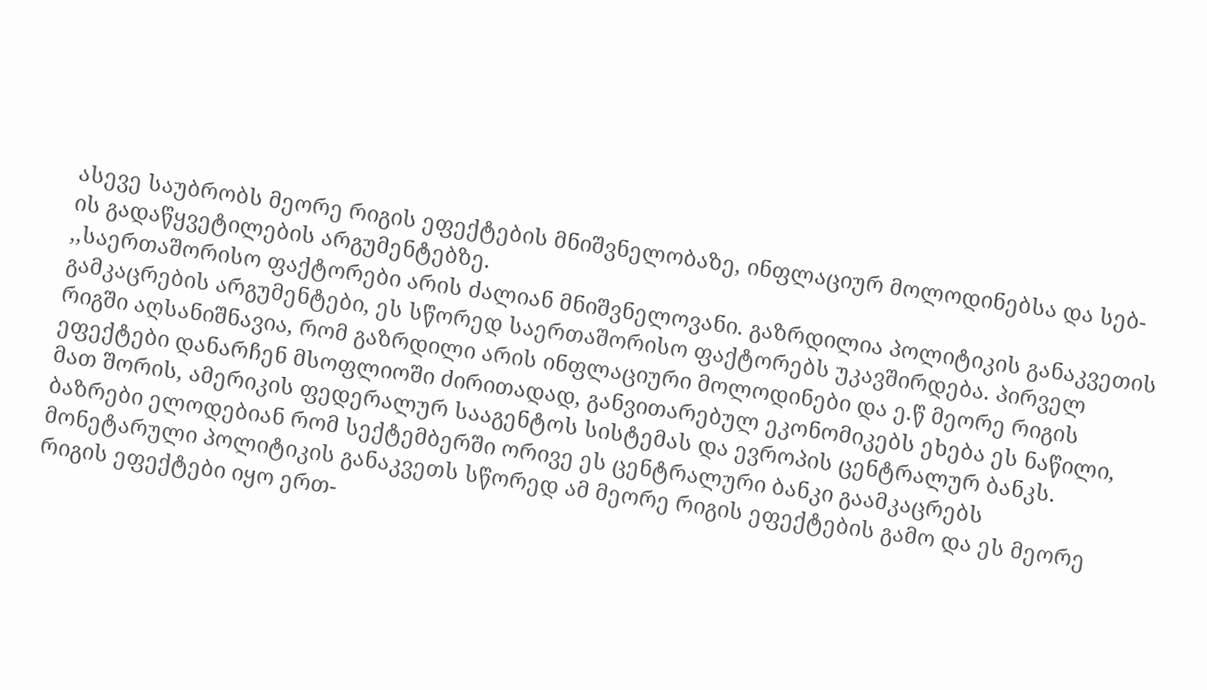ასევე საუბრობს მეორე რიგის ეფექტების მნიშვნელობაზე, ინფლაციურ მოლოდინებსა და სებ-ის გადაწყვეტილების არგუმენტებზე.
,,საერთაშორისო ფაქტორები არის ძალიან მნიშვნელოვანი. გაზრდილია პოლიტიკის განაკვეთის გამკაცრების არგუმენტები, ეს სწორედ საერთაშორისო ფაქტორებს უკავშირდება. პირველ რიგში აღსანიშნავია, რომ გაზრდილი არის ინფლაციური მოლოდინები და ე.წ მეორე რიგის ეფექტები დანარჩენ მსოფლიოში ძირითადად, განვითარებულ ეკონომიკებს ეხება ეს ნაწილი, მათ შორის, ამერიკის ფედერალურ სააგენტოს სისტემას და ევროპის ცენტრალურ ბანკს. ბაზრები ელოდებიან რომ სექტემბერში ორივე ეს ცენტრალური ბანკი გაამკაცრებს მონეტარული პოლიტიკის განაკვეთს სწორედ ამ მეორე რიგის ეფექტების გამო და ეს მეორე რიგის ეფექტები იყო ერთ-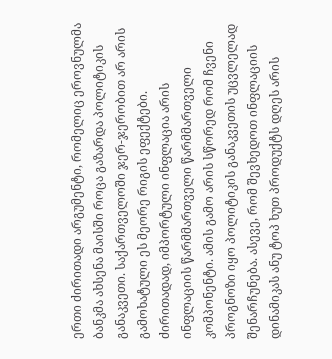ერთი ძირითადი არგუმენტი, რომელიც ეროვნულმა ბანკმა ახსენა მაისში როცა გაზარდა პოლიტიკის განაკვეთი. საქართველოში ჯერ-ჯერობით არ არის გამოხატული ეს მეორე რიგის ეფექტები.
ძირითადად, იმპორტული ინფლაცია არის ინფლაციის წარმმართველი წარმმართველი კომპონენტი. ამის გამო არის სწორედ რომ ჩვენი პროგნოზი იყო პოლიტიკის განაკვეთის უცვლელად შენარჩუნება. ასევე, რომ შევხედოთ ინფლაციის დინამიკას ანუ ტოპ ხუთ პროდუქტს დღეს არის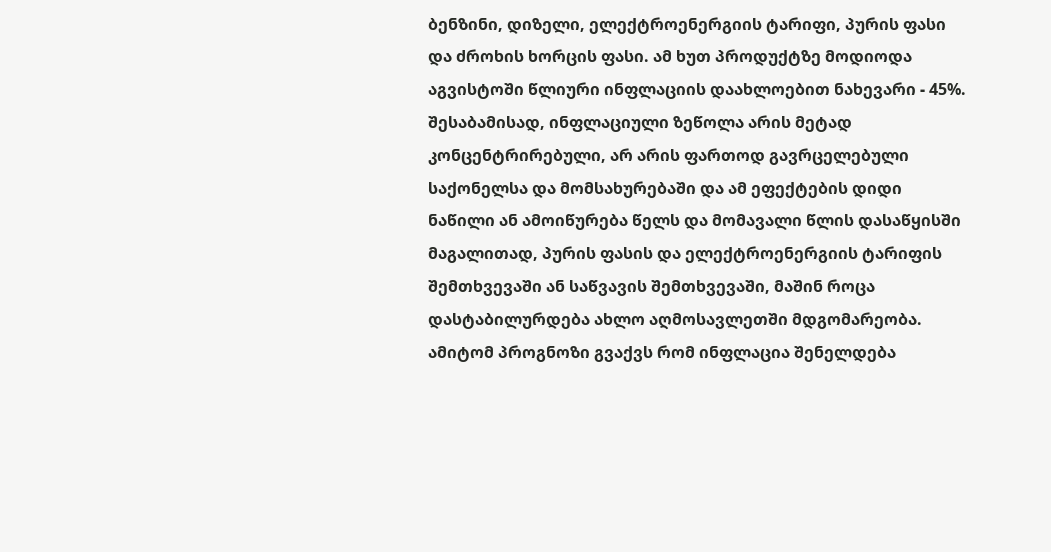ბენზინი, დიზელი, ელექტროენერგიის ტარიფი, პურის ფასი და ძროხის ხორცის ფასი. ამ ხუთ პროდუქტზე მოდიოდა აგვისტოში წლიური ინფლაციის დაახლოებით ნახევარი - 45%.
შესაბამისად, ინფლაციული ზეწოლა არის მეტად კონცენტრირებული, არ არის ფართოდ გავრცელებული საქონელსა და მომსახურებაში და ამ ეფექტების დიდი ნაწილი ან ამოიწურება წელს და მომავალი წლის დასაწყისში მაგალითად, პურის ფასის და ელექტროენერგიის ტარიფის შემთხვევაში ან საწვავის შემთხვევაში, მაშინ როცა დასტაბილურდება ახლო აღმოსავლეთში მდგომარეობა. ამიტომ პროგნოზი გვაქვს რომ ინფლაცია შენელდება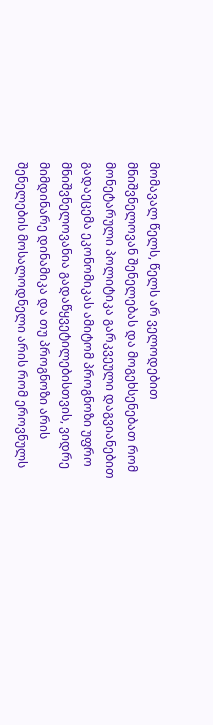მომავალ წელს, წელს არ ველოდებით მნიშვნელოვან შენელებას და მოგეხსენებათ რომ მონეტარული პოლიტიკა გარკვეული დაგვიანებით გადაეცემა ეკონომიკას ამიტომ პროგნოზი უფრო მნიშვნელოვანია გადაწყვეტილებისთვის, ვიდრე მიმდინარე დინამიკა და თუ პროგნოზი არის შენელების მოსალოდნელი არის რომ ეროვნულს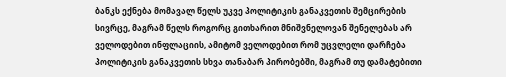ბანკს ექნება მომავალ წელს უკვე პოლიტიკის განაკვეთის შემცირების სივრცე, მაგრამ წელს როგორც გითხარით მნიშვნელოვან შენელებას არ ველოდებით ინფლაციის, ამიტომ ველოდებით რომ უცვლელი დარჩება პოლიტიკის განაკვეთის სხვა თანაბარ პირობებში, მაგრამ თუ დამატებითი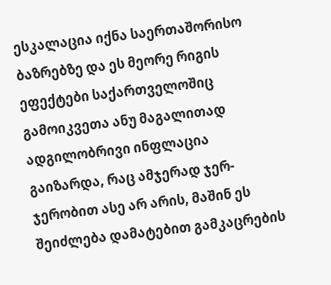ესკალაცია იქნა საერთაშორისო ბაზრებზე და ეს მეორე რიგის ეფექტები საქართველოშიც გამოიკვეთა ანუ მაგალითად ადგილობრივი ინფლაცია გაიზარდა, რაც ამჯერად ჯერ-ჯერობით ასე არ არის, მაშინ ეს შეიძლება დამატებით გამკაცრების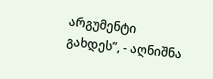არგუმენტი გახდეს”, - აღნიშნა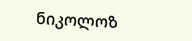ნიკოლოზ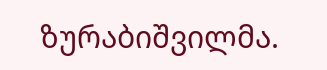ზურაბიშვილმა.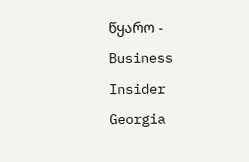წყარო - Business Insider Georgia